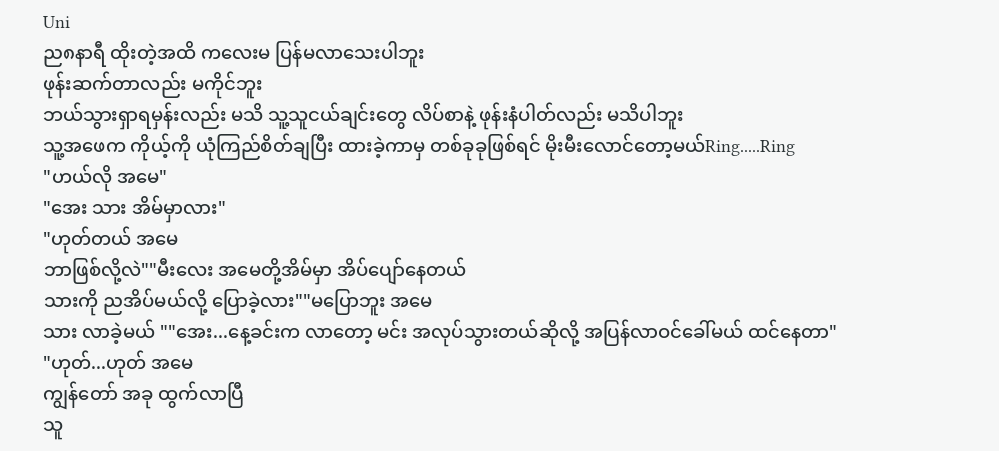Uni
ည၈နာရီ ထိုးတဲ့အထိ ကလေးမ ပြန်မလာသေးပါဘူး
ဖုန်းဆက်တာလည်း မကိုင်ဘူး
ဘယ်သွားရှာရမှန်းလည်း မသိ သူ့သူငယ်ချင်းတွေ လိပ်စာနဲ့ ဖုန်းနံပါတ်လည်း မသိပါဘူး
သူ့အဖေက ကိုယ့်ကို ယုံကြည်စိတ်ချပြီး ထားခဲ့ကာမှ တစ်ခုခုဖြစ်ရင် မိုးမီးလောင်တော့မယ်Ring.....Ring
"ဟယ်လို အမေ"
"အေး သား အိမ်မှာလား"
"ဟုတ်တယ် အမေ
ဘာဖြစ်လို့လဲ""မီးလေး အမေတို့အိမ်မှာ အိပ်ပျော်နေတယ်
သားကို ညအိပ်မယ်လို့ ပြောခဲ့လား""မပြောဘူး အမေ
သား လာခဲ့မယ် ""အေး...နေ့ခင်းက လာတော့ မင်း အလုပ်သွားတယ်ဆိုလို့ အပြန်လာဝင်ခေါ်မယ် ထင်နေတာ"
"ဟုတ်...ဟုတ် အမေ
ကျွန်တော် အခု ထွက်လာပြီ
သူ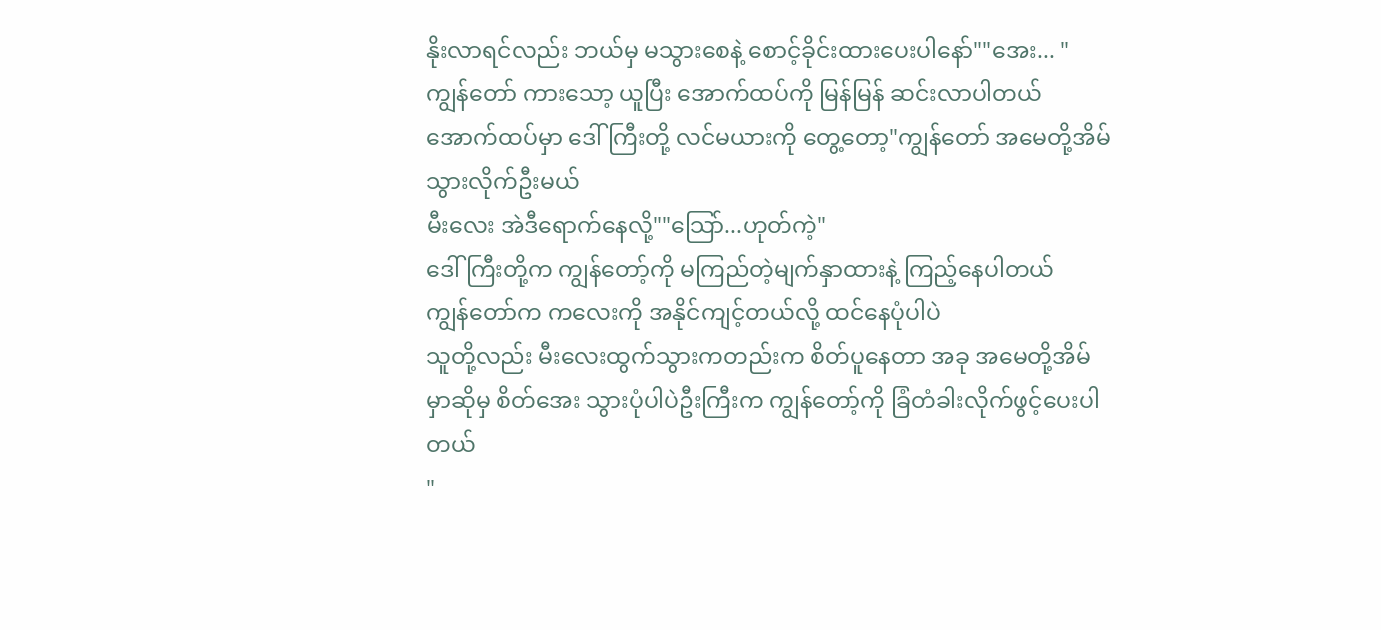နိုးလာရင်လည်း ဘယ်မှ မသွားစေနဲ့ စောင့်ခိုင်းထားပေးပါနော်""အေး... "
ကျွန်တော် ကားသော့ ယူပြီး အောက်ထပ်ကို မြန်မြန် ဆင်းလာပါတယ်
အောက်ထပ်မှာ ဒေါ်ကြီးတို့ လင်မယားကို တွေ့တော့"ကျွန်တော် အမေတို့အိမ် သွားလိုက်ဦးမယ်
မီးလေး အဲဒီရောက်နေလို့""သြော်...ဟုတ်ကဲ့"
ဒေါ်ကြီးတို့က ကျွန်တော့်ကို မကြည်တဲ့မျက်နှာထားနဲ့ ကြည့်နေပါတယ်
ကျွန်တော်က ကလေးကို အနိုင်ကျင့်တယ်လို့ ထင်နေပုံပါပဲ
သူတို့လည်း မီးလေးထွက်သွားကတည်းက စိတ်ပူနေတာ အခု အမေတို့အိမ်မှာဆိုမှ စိတ်အေး သွားပုံပါပဲဦးကြီးက ကျွန်တော့်ကို ခြံတံခါးလိုက်ဖွင့်ပေးပါတယ်
"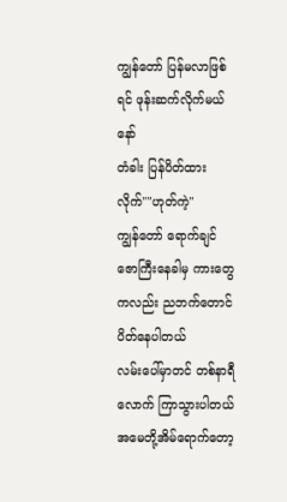ကျွန်တော် ပြန်မလာဖြစ်ရင် ဖုန်းဆက်လိုက်မယ်နော်
တံခါး ပြန်ပိတ်ထားလိုက်""ဟုတ်ကဲ့"
ကျွန်တော် ရောက်ချင်ဇောကြီးနေခါမှ ကားတွေကလည်း ညဘက်တောင် ပိတ်နေပါတယ်
လမ်းပေါ်မှာတင် တစ်နာရီလောက် ကြာသွားပါတယ်အမေတို့အိမ်ရောက်တော့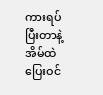ကားရပ်ပြီးတာနဲ့ အိမ်ထဲ ပြေးဝင်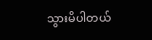သွားမိပါတယ်